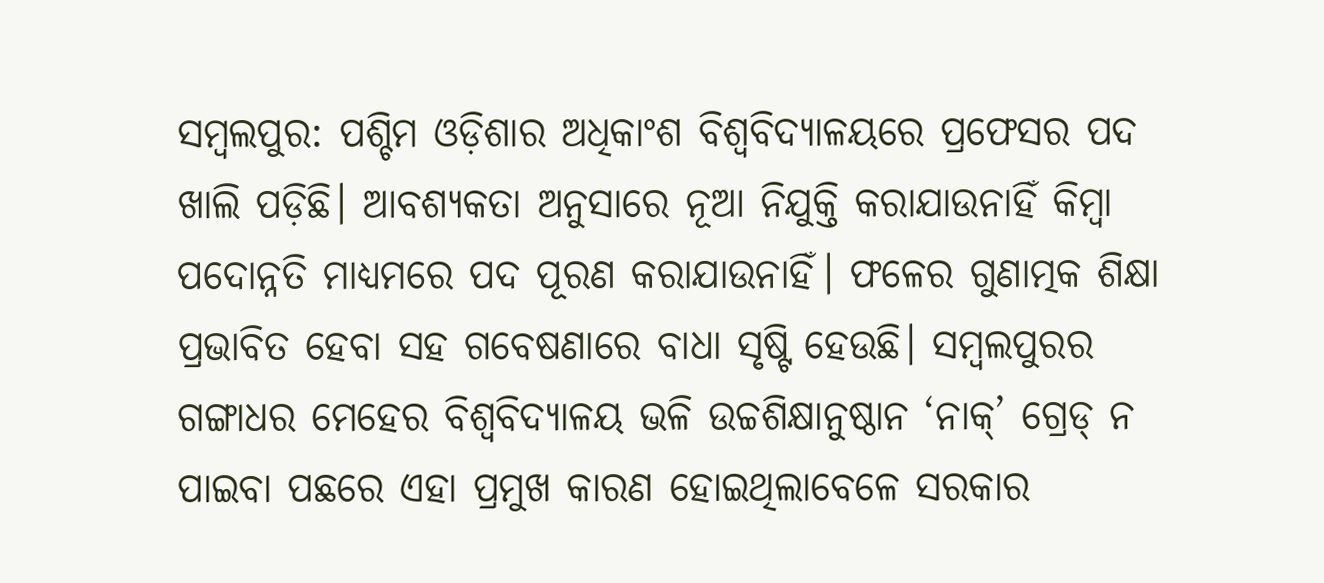ସମ୍ବଲପୁର: ପଶ୍ଚିମ ଓଡ଼ିଶାର ଅଧିକାଂଶ ବିଶ୍ବବିଦ୍ୟାଳୟରେ ପ୍ରଫେସର ପଦ ଖାଲି ପଡ଼ିଛି। ଆବଶ୍ୟକତା ଅନୁସାରେ ନୂଆ ନିଯୁକ୍ତି କରାଯାଉନାହିଁ କିମ୍ବା ପଦୋନ୍ନତି ମାଧ୍ୟମରେ ପଦ ପୂରଣ କରାଯାଉନାହିଁ। ଫଳେର ଗୁଣାତ୍ମକ ଶିକ୍ଷା ପ୍ରଭାବିତ ହେବା ସହ ଗବେଷଣାରେ ବାଧା ସୃଷ୍ଟି ହେଉଛି। ସମ୍ବଲପୁରର ଗଙ୍ଗାଧର ମେହେର ବିଶ୍ବବିଦ୍ୟାଳୟ ଭଳି ଉଚ୍ଚଶିକ୍ଷାନୁଷ୍ଠାନ ‘ନାକ୍’ ଗ୍ରେଡ୍ ନ ପାଇବା ପଛରେ ଏହା ପ୍ରମୁଖ କାରଣ ହୋଇଥିଲାବେଳେ ସରକାର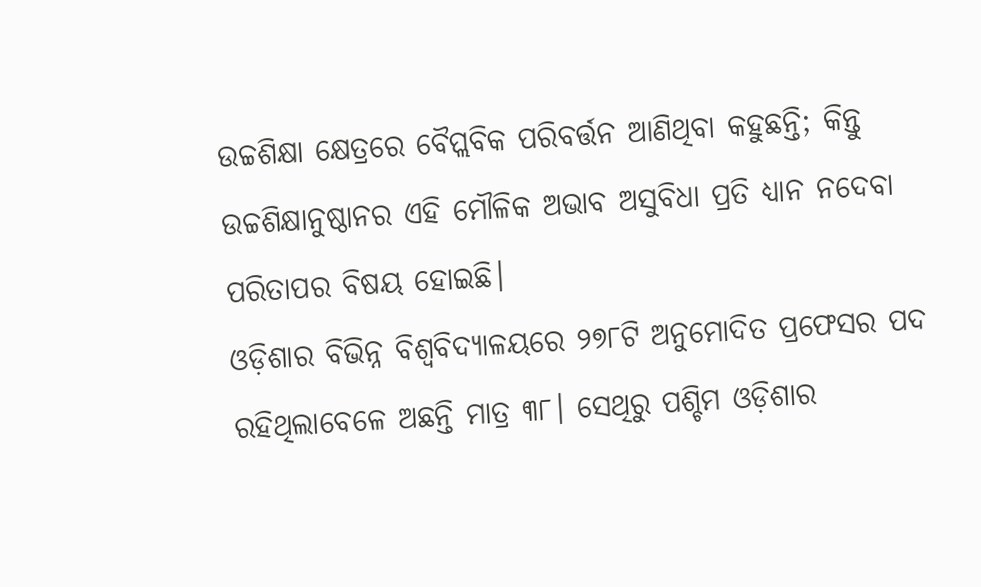ଉଚ୍ଚଶିକ୍ଷା କ୍ଷେତ୍ରରେ ବୈପ୍ଲବିକ ପରିବର୍ତ୍ତନ ଆଣିଥିବା କହୁଛନ୍ତି; କିନ୍ତୁ ଉଚ୍ଚଶିକ୍ଷାନୁଷ୍ଠାନର ଏହି ମୌଳିକ ଅଭାବ ଅସୁବିଧା ପ୍ରତି ଧ୍ୟାନ ନଦେବା ପରିତାପର ବିଷୟ ହୋଇଛି।
ଓଡ଼ିଶାର ବିଭିନ୍ନ ବିଶ୍ବବିଦ୍ୟାଳୟରେ ୨୭୮ଟି ଅନୁମୋଦିତ ପ୍ରଫେସର ପଦ ରହିଥିଲାବେଳେ ଅଛନ୍ତି ମାତ୍ର ୩୮। ସେଥିରୁ ପଶ୍ଚିମ ଓଡ଼ିଶାର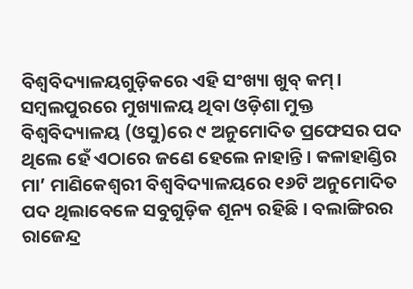ବିଶ୍ବବିଦ୍ୟାଳୟଗୁଡ଼ିକରେ ଏହି ସଂଖ୍ୟା ଖୁବ୍ କମ୍। ସମ୍ବଲପୁରରେ ମୁଖ୍ୟାଳୟ ଥିବା ଓଡ଼ିଶା ମୁକ୍ତ ବିଶ୍ବବିଦ୍ୟାଳୟ (ଓସୁ)ରେ ୯ ଅନୁମୋଦିତ ପ୍ରଫେସର ପଦ ଥିଲେ ହେଁ ଏଠାରେ ଜଣେ ହେଲେ ନାହାନ୍ତି। କଳାହାଣ୍ଡିର ମା’ ମାଣିକେଶ୍ବରୀ ବିଶ୍ବବିଦ୍ୟାଳୟରେ ୧୬ଟି ଅନୁମୋଦିତ ପଦ ଥିଲାବେଳେ ସବୁଗୁଡ଼ିକ ଶୂନ୍ୟ ରହିଛି। ବଲାଙ୍ଗିରର ରାଜେନ୍ଦ୍ର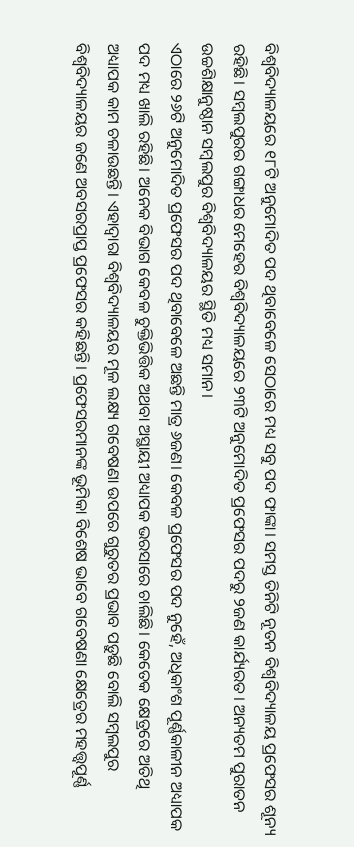ବିଶ୍ବବିଦ୍ୟାଳୟରେ ୧୮ଟି ଅନୁମୋଦିତ ପଦ ଥିବାବେଳେ ସେଠାରେ ମଧ୍ୟ ସବୁ ପଦ ଫାଙ୍କା। ସମସ୍ତ ତିନିଟି ନୂତନ ବିଶ୍ବବିଦ୍ୟାଳୟ ପ୍ରଫେସର ଶୂନ୍ୟ ରହିଛି। ସମ୍ବଲପୁରର ଗଙ୍ଗାଧର ମେହେର ବିଶ୍ବବିଦ୍ୟାଳୟରେ ୨୩ଟି ଅନୁମୋଦିତ ପ୍ରଫେସର ପଦରୁ ୨ଜଣ କାର୍ଯ୍ୟରତ। ଅନ୍ୟତମ ପୁରାତନ ଉଚ୍ଚଶିକ୍ଷାନୁଷ୍ଠାନ ସମ୍ବଲପୁର ବିଶ୍ବବିଦ୍ୟାଳୟର ସ୍ଥିତି ମଧ୍ୟ ସମାନ।
ଏଠାରେ ୨୬ଟି ଅନୁମୋଦିତ ପ୍ରଫେସର ପଦ ଥିବାବେଳେ ଅଛନ୍ତି ମାତ୍ର ୬ଜଣ। କେବଳ ପ୍ରଫେସର ପଦ ନୁହେଁ, ଅଧିକାଂଶ ପୂର୍ଣ୍ଣକାଳୀନ ଅଧ୍ୟାପକ ପଦ ମଧ୍ୟ ଖାଲି ରହିଛି। ଅନେକ ବିଭାଗ କେବଳ ଚୁକ୍ତିଭିତ୍ତିକ ଅଥବା ଅସ୍ଥାୟୀ ଅଧ୍ୟାପକ ଭରସାରେ ଚାଲିଛି। କେତେକ କ୍ଷେତ୍ରରେ ଅତିଥି ଅଧ୍ୟାପକ କାମ ଚଳାଉଛନ୍ତି। ଏହାଦ୍ବାରା ବିଶ୍ବବିଦ୍ୟାଳୟର ମୂଳ ଲକ୍ଷ୍ୟ ଗବେଷଣା ଉପରେ ଗୁରୁତର ପ୍ରଭାବ ପଡ଼ୁଛି ବୋଲି ସମ୍ବଲପୁର ବିଶ୍ବବିଦ୍ୟାଳୟର ଜଣେ ଅବସରପ୍ରାପ୍ତ ପ୍ରଫେସର କହିଛନ୍ତି। ପ୍ରଫେସରମାନଙ୍କ ଭୂମିକା ବିଶେଷ ଭାବେ ଗବେଷଣା କ୍ଷେତ୍ରେର ମହତ୍ତ୍ବପୂର୍ଣ୍ଣ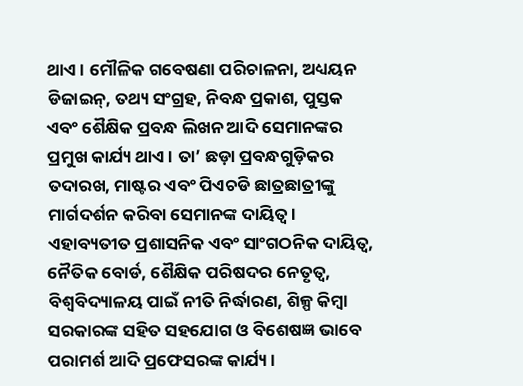ଥାଏ। ମୌଳିକ ଗବେଷଣା ପରିଚାଳନା, ଅଧ୍ୟୟନ ଡିଜାଇନ୍, ତଥ୍ୟ ସଂଗ୍ରହ, ନିବନ୍ଧ ପ୍ରକାଶ, ପୁସ୍ତକ ଏବଂ ଶୈକ୍ଷିକ ପ୍ରବନ୍ଧ ଲିଖନ ଆଦି ସେମାନଙ୍କର ପ୍ରମୁଖ କାର୍ଯ୍ୟ ଥାଏ। ତା’ ଛଡ଼ା ପ୍ରବନ୍ଧଗୁଡ଼ିକର ତଦାରଖ, ମାଷ୍ଟର ଏବଂ ପିଏଚଡି ଛାତ୍ରଛାତ୍ରୀଙ୍କୁ ମାର୍ଗଦର୍ଶନ କରିବା ସେମାନଙ୍କ ଦାୟିତ୍ବ। ଏହାବ୍ୟତୀତ ପ୍ରଶାସନିକ ଏବଂ ସାଂଗଠନିକ ଦାୟିତ୍ୱ, ନୈତିକ ବୋର୍ଡ, ଶୈକ୍ଷିକ ପରିଷଦର ନେତୃତ୍ବ, ବିଶ୍ୱବିଦ୍ୟାଳୟ ପାଇଁ ନୀତି ନିର୍ଦ୍ଧାରଣ, ଶିଳ୍ପ କିମ୍ବା ସରକାରଙ୍କ ସହିତ ସହଯୋଗ ଓ ବିଶେଷଜ୍ଞ ଭାବେ ପରାମର୍ଶ ଆଦି ପ୍ରଫେସରଙ୍କ କାର୍ଯ୍ୟ।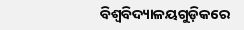ବିଶ୍ବବିଦ୍ୟାଳୟଗୁଡ଼ିକରେ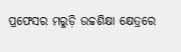ପ୍ରଫେସର ମରୁଡ଼ି ଉଚ୍ଚଶିକ୍ଷା କ୍ଷେତ୍ରରେ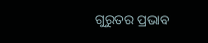ଗୁରୁତର ପ୍ରଭାବ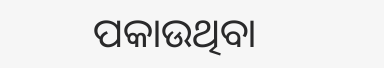ପକାଉଥିବା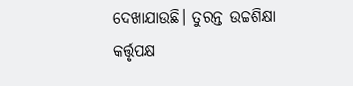ଦେଖାଯାଉଛି। ତୁରନ୍ତ ଉଚ୍ଚଶିକ୍ଷା କର୍ତ୍ତୃପକ୍ଷ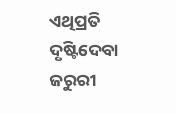ଏଥିପ୍ରତି ଦୃଷ୍ଟିଦେବା ଜରୁରୀ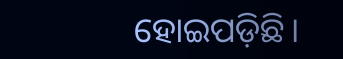ହୋଇପଡ଼ିଛି।